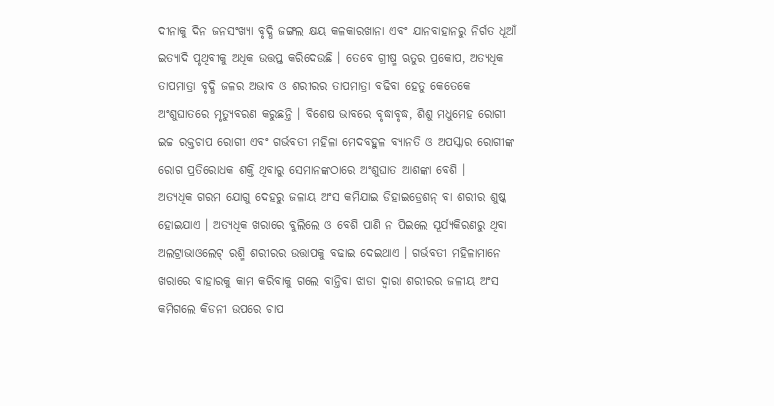ଦୀନାକୁ ଦିନ ଜନସଂଖ୍ୟା ବୃଦ୍ଧି ଜଙ୍ଗଲ କ୍ଷୟ କଳକାରଖାନା ଏବଂ ଯାନବାହାନରୁ ନିର୍ଗତ ଧୂଆଁ ଇତ୍ୟାଦି ପୃଥିବୀକୁ ଅଧିକ ଉତ୍ତପ୍ତ କରିଦେଉଛି । ତେବେ ଗ୍ରୀଷ୍ମ ଋତୁର ପ୍ରକୋପ, ଅତ୍ୟଧିକ ତାପମାତ୍ରା ବୃଦ୍ଧି ଜଳର ଅଭାବ ଓ ଶରୀରର ତାପମାତ୍ରା ବଢିବା ହେତୁ କେତେକେ ଅଂଶୁଘାତରେ ମୃତ୍ୟୁବରଣ କରୁଛନ୍ତି । ବିଶେଷ ଭାବରେ ବୃଦ୍ଧାବୃଦ୍ଧ, ଶିଶୁ ମଧୁମେହ ରୋଗୀ ଇଚ୍ଚ ରକ୍ତଚାପ ରୋଗୀ ଏବଂ ଗର୍ଭବତୀ ମହିଳା ମେଦବହୁଳ ବ୍ୟାନତି ଓ ଅପସ୍କାର ରୋଗୀଙ୍କ ରୋଗ ପ୍ରତିରୋଧକ ଶକ୍ତି ଥିବାରୁ ସେମାନଙ୍କଠାରେ ଅଂଶୁଘାତ ଆଶଙ୍କା ବେଶି ।
ଅତ୍ୟଧିକ ଗରମ ଯୋଗୁ ଦେହରୁ ଜଳାୟ ଅଂସ କମିଯାଇ ଡିହାଇଡ୍ରେଶନ୍ ବା ଶରୀର ଶୁଷ୍କ ହୋଇଯାଏ । ଅତ୍ୟଧିକ ଖରାରେ ବୁଲିଲେ ଓ ବେଶି ପାଣି ନ ପିଇଲେ ସୂର୍ଯ୍ୟକିରଣରୁ ଥିବା ଅଲଟ୍ରାଭାଓଲେଟ୍ ରଶ୍ମି ଶରୀରର ଉତ୍ତାପକୁ ବଢାଇ ଦେଇଥାଏ । ଗର୍ଭବତୀ ମହିଳାମାନେ ଖରାରେ ବାହାରକୁ କାମ କରିବାକୁ ଗଲେ ବାନ୍ତିବା ଝାଡା ଦ୍ଵାରା ଶରୀରର ଜଳୀୟ ଅଂସ କମିଗଲେ କିଡନୀ ଉପରେ ଚାପ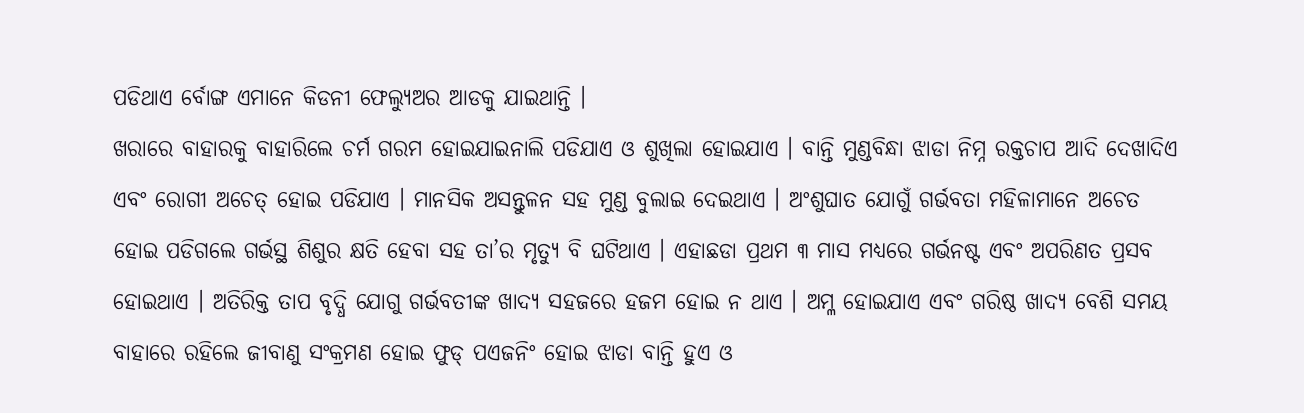ପଡିଥାଏ ର୍ବୋଙ୍ଗ ଏମାନେ କିଡନୀ ଫେଲ୍ୟୁଅର ଆଡକୁ ଯାଇଥାନ୍ତି ।
ଖରାରେ ବାହାରକୁ ବାହାରିଲେ ଚର୍ମ ଗରମ ହୋଇଯାଇନାଲି ପଡିଯାଏ ଓ ଶୁଖିଲା ହୋଇଯାଏ । ବାନ୍ତି ମୁଣ୍ଡବିନ୍ଧା ଝାଡା ନିମ୍ନ ରକ୍ତଚାପ ଆଦି ଦେଖାଦିଏ ଏବଂ ରୋଗୀ ଅଚେତ୍ ହୋଇ ପଡିଯାଏ । ମାନସିକ ଅସନ୍ତୁଳନ ସହ ମୁଣ୍ଡ ବୁଲାଇ ଦେଇଥାଏ । ଅଂଶୁଘାତ ଯୋଗୁଁ ଗର୍ଭବତା ମହିଳାମାନେ ଅଚେତ ହୋଇ ପଡିଗଲେ ଗର୍ଭସ୍ଥ ଶିଶୁର କ୍ଷତି ହେବା ସହ ତା’ର ମୃତ୍ୟୁ ବି ଘଟିଥାଏ । ଏହାଛଡା ପ୍ରଥମ ୩ ମାସ ମଧ୍ୟରେ ଗର୍ଭନଷ୍ଟ ଏବଂ ଅପରିଣତ ପ୍ରସବ ହୋଇଥାଏ । ଅତିରିକ୍ତ ତାପ ବୃଦ୍ଧି ଯୋଗୁ ଗର୍ଭବତୀଙ୍କ ଖାଦ୍ଯ ସହଜରେ ହଜମ ହୋଇ ନ ଥାଏ । ଅମ୍ଳ ହୋଇଯାଏ ଏବଂ ଗରିଷ୍ଠ ଖାଦ୍ୟ ବେଶି ସମୟ ବାହାରେ ରହିଲେ ଜୀବାଣୁ ସଂକ୍ରମଣ ହୋଇ ଫୁଡ୍ ପଏଜନିଂ ହୋଇ ଝାଡା ବାନ୍ତି ହୁଏ ଓ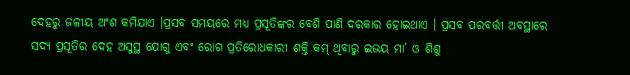ଦେହରୁ ଜଳୀୟ ଅଂଶ କମିଯାଏ ।ପ୍ରସବ ସମୟରେ ମଧ୍ୟ ପ୍ରସୂତିଙ୍କର ବେଶି ପାଣି ଦରକାର ହୋଇଥାଏ । ପ୍ରସବ ପରବର୍ତ୍ତୀ ଅବସ୍ଥାରେ ସଦ୍ୟ ପ୍ରସୂତିର ଦେହ ଅସୁସ୍ଥ ଯୋଗୁ ଏବଂ ରୋଗ ପ୍ରତିରୋଧକାରୀ ଶକ୍ତି କମ୍ ଥିବାରୁ ଇଭୟ ମା’ ଓ ଶିଶୁ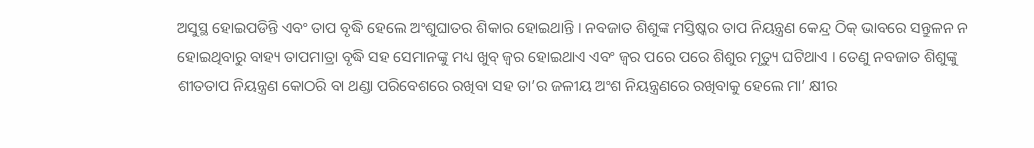ଅସୁସ୍ଥ ହୋଇପଡିନ୍ତି ଏବଂ ତାପ ବୃଦ୍ଧି ହେଲେ ଅଂଶୁଘାତର ଶିକାର ହୋଇଥାନ୍ତି । ନବଜାତ ଶିଶୁଙ୍କ ମସ୍ତିଷ୍କର ତାପ ନିୟନ୍ତ୍ରଣ କେନ୍ଦ୍ର ଠିକ୍ ଭାବରେ ସନ୍ତୁଳନ ନ ହୋଇଥିବାରୁ ବାହ୍ୟ ତାପମାତ୍ରା ବୃଦ୍ଧି ସହ ସେମାନଙ୍କୁ ମଧ୍ୟ ଖୁବ୍ ଜ୍ଵର ହୋଇଥାଏ ଏବଂ ଜ୍ଵର ପରେ ପରେ ଶିଶୁର ମୃତ୍ୟୁ ଘଟିଥାଏ । ତେଣୁ ନବଜାତ ଶିଶୁଙ୍କୁ ଶୀତତାପ ନିୟନ୍ତ୍ରଣ କୋଠରି ବା ଥଣ୍ଡା ପରିବେଶରେ ରଖିବା ସହ ତା’ର ଜଳୀୟ ଅଂଶ ନିୟନ୍ତ୍ରଣରେ ରଖିବାକୁ ହେଲେ ମା’ କ୍ଷୀର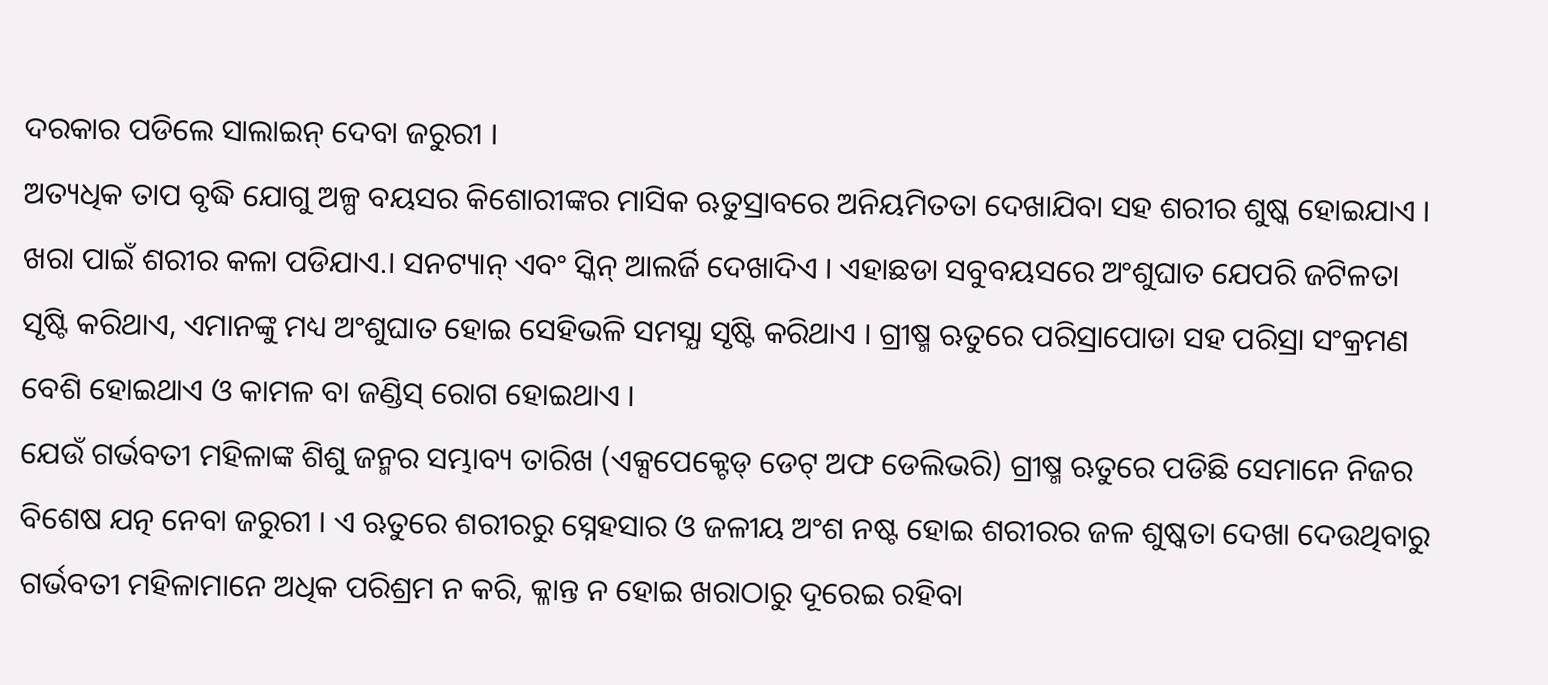ଦରକାର ପଡିଲେ ସାଲାଇନ୍ ଦେବା ଜରୁରୀ ।
ଅତ୍ୟଧିକ ତାପ ବୃଦ୍ଧି ଯୋଗୁ ଅଳ୍ପ ବୟସର କିଶୋରୀଙ୍କର ମାସିକ ଋତୁସ୍ରାବରେ ଅନିୟମିତତା ଦେଖାଯିବା ସହ ଶରୀର ଶୁଷ୍କ ହୋଇଯାଏ । ଖରା ପାଇଁ ଶରୀର କଳା ପଡିଯାଏ.। ସନଟ୍ୟାନ୍ ଏବଂ ସ୍କିନ୍ ଆଲର୍ଜି ଦେଖାଦିଏ । ଏହାଛଡା ସବୁବୟସରେ ଅଂଶୁଘାତ ଯେପରି ଜଟିଳତା ସୃଷ୍ଟି କରିଥାଏ, ଏମାନଙ୍କୁ ମଧ୍ୟ ଅଂଶୁଘାତ ହୋଇ ସେହିଭଳି ସମସ୍ଯା ସୃଷ୍ଟି କରିଥାଏ । ଗ୍ରୀଷ୍ମ ଋତୁରେ ପରିସ୍ରାପୋଡା ସହ ପରିସ୍ରା ସଂକ୍ରମଣ ବେଶି ହୋଇଥାଏ ଓ କାମଳ ବା ଜଣ୍ଡିସ୍ ରୋଗ ହୋଇଥାଏ ।
ଯେଉଁ ଗର୍ଭବତୀ ମହିଳାଙ୍କ ଶିଶୁ ଜନ୍ମର ସମ୍ଭାବ୍ୟ ତାରିଖ (ଏକ୍ସପେକ୍ଟେଡ୍ ଡେଟ୍ ଅଫ ଡେଲିଭରି) ଗ୍ରୀଷ୍ମ ଋତୁରେ ପଡିଛି ସେମାନେ ନିଜର ବିଶେଷ ଯତ୍ନ ନେବା ଜରୁରୀ । ଏ ଋତୁରେ ଶରୀରରୁ ସ୍ନେହସାର ଓ ଜଳୀୟ ଅଂଶ ନଷ୍ଟ ହୋଇ ଶରୀରର ଜଳ ଶୁଷ୍କତା ଦେଖା ଦେଉଥିବାରୁ ଗର୍ଭବତୀ ମହିଳାମାନେ ଅଧିକ ପରିଶ୍ରମ ନ କରି, କ୍ଳାନ୍ତ ନ ହୋଇ ଖରାଠାରୁ ଦୂରେଇ ରହିବା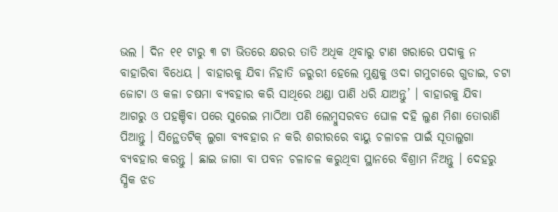ଭଲ । ଦିନ ୧୧ ଟାରୁ ୩ ଟା ଭିତରେ କ୍ଷରର ତାତି ଅଧିକ ଥିବାରୁ ଟାଣ ଖରାରେ ପଦାକୁ ନ ବାହାରିବା ବିଧେୟ । ବାହାରକୁ ଯିବା ନିହାତି ଜରୁରୀ ହେଲେ ମୁଣ୍ଡକୁ ଓଦା ଗମୁଚାରେ ଗୁଡାଇ, ଚଟା ଜୋଟା ଓ କଳା ଚଷମା ବ୍ୟବହାର କରି ସାଥିରେ ଥଣ୍ଡା ପାଣି ଧରି ଯାଅନ୍ତୁ’ । ବାହାରକୁ ଯିବା ଆଗରୁ ଓ ପହଞ୍ଚିବା ପରେ ସୁରେଇ ମାଠିଆ ପଣି ଲେମ୍ବୁସରବତ ଘୋଳ ଦହି ଲୁଣ ମିଶା ତୋରାଣି ପିଆନ୍ତୁ । ସିନ୍ଥେତଟିକ୍ ଲୁଗା ବ୍ୟବହାର ନ କରି ଶରୀରରେ ବାୟୁ ଚଳାଚଳ ପାଇଁ ସୂତାଲୁଗା ବ୍ୟବହାର କରନ୍ତୁ । ଛାଇ ଜାଗା ବା ପବନ ଚଳାଚଳ କରୁଥିବା ସ୍ଥାନରେ ବିଶ୍ରାମ ନିଅନ୍ତୁ । ଦେହରୁ ସ୍ଧିକ ଝଡ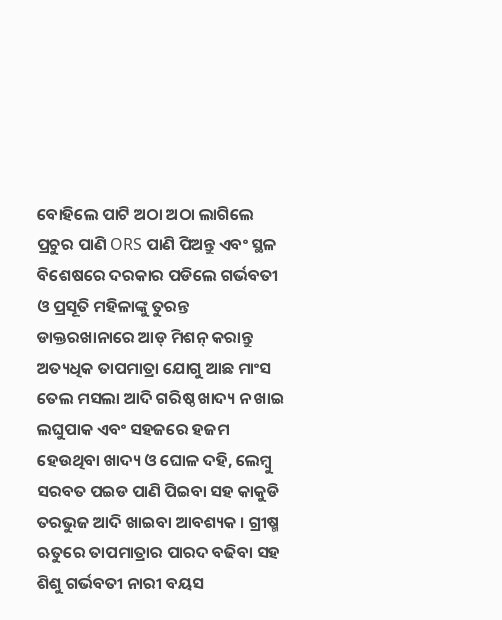ବୋହିଲେ ପାଟି ଅଠା ଅଠା ଲାଗିଲେ ପ୍ରଚୁର ପାଣି ORS ପାଣି ପିଅନ୍ତୁ ଏବଂ ସ୍ଥଳ ବିଶେଷରେ ଦରକାର ପଡିଲେ ଗର୍ଭବତୀ ଓ ପ୍ରସୂତି ମହିଳାଙ୍କୁ ତୁରନ୍ତ ଡାକ୍ତରଖାନାରେ ଆଡ୍ ମିଶନ୍ କରାନ୍ତୁ ଅତ୍ୟଧିକ ତାପମାତ୍ରା ଯୋଗୁ ଆଛ ମାଂସ ତେଲ ମସଲା ଆଦି ଗରିଷ୍ଠ ଖାଦ୍ୟ ନ ଖାଇ ଲଘୁପାକ ଏବଂ ସହଜରେ ହଜମ ହେଉଥିବା ଖାଦ୍ୟ ଓ ଘୋଳ ଦହି, ଲେମ୍ବୁ ସରବତ ପଇଡ ପାଣି ପିଇବା ସହ କାକୁଡି ତରଭୁଜ ଆଦି ଖାଇବା ଆବଶ୍ୟକ । ଗ୍ରୀଷ୍ମ ଋତୁରେ ତାପମାତ୍ରାର ପାରଦ ବଢିବା ସହ ଶିଶୁ ଗର୍ଭବତୀ ନାରୀ ବୟସ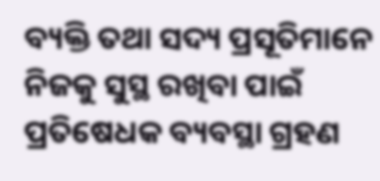ବ୍ୟକ୍ତି ତଥା ସଦ୍ୟ ପ୍ରସୂତିମାନେ ନିଜକୁ ସୁସ୍ଥ ରଖିବା ପାଇଁ ପ୍ରତିଷେଧକ ବ୍ୟବସ୍ଥା ଗ୍ରହଣ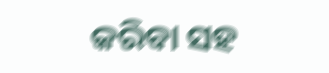କରିବା ସହ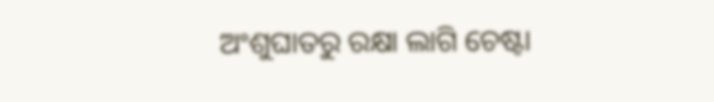ଅଂଶୁଘାତରୁ ରକ୍ଷା ଲାଗି ଚେଷ୍ଟା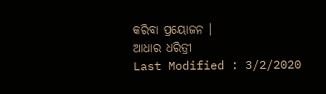କରିବା ପ୍ରୟୋଜନ ।
ଆଧାର ଧରିତ୍ରୀ
Last Modified : 3/2/2020